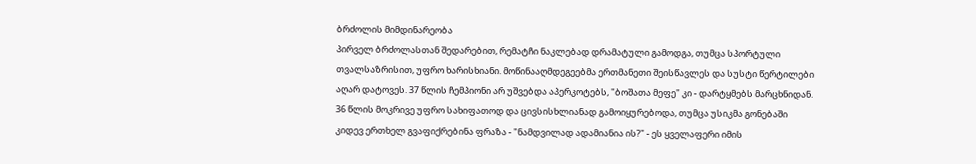ბრძოლის მიმდინარეობა
პირველ ბრძოლასთან შედარებით, რემატჩი ნაკლებად დრამატული გამოდგა, თუმცა სპორტული თვალსაზრისით, უფრო ხარისხიანი. მოწინააღმდეგეებმა ერთმანეთი შეისწავლეს და სუსტი წერტილები აღარ დატოვეს. 37 წლის ჩემპიონი არ უშვებდა აპერკოტებს, "ბოშათა მეფე" კი - დარტყმებს მარცხნიდან.
36 წლის მოკრივე უფრო სახიფათოდ და ცივსისხლიანად გამოიყურებოდა, თუმცა უსიკმა გონებაში კიდევ ერთხელ გვაფიქრებინა ფრაზა - "ნამდვილად ადამიანია ის?" - ეს ყველაფერი იმის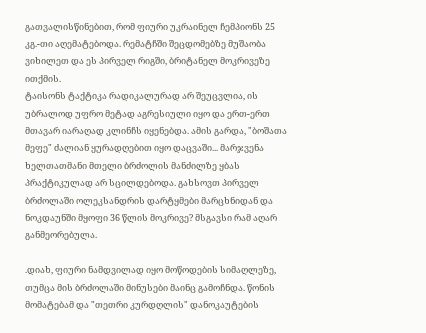გათვალისწინებით, რომ ფიური უკრაინელ ჩემპიონს 25 კგ.-თი აღემატებოდა. რემატჩში შეცდომებზე მუშაობა ვიხილეთ და ეს პირველ რიგში, ბრიტანელ მოკრივეზე ითქმის.
ტაისონს ტაქტიკა რადიკალურად არ შეუცვლია, ის უბრალოდ უფრო მეტად აგრესიული იყო და ერთ-ერთ მთავარ იარაღად კლინჩს იყენებდა. ამის გარდა, "ბოშათა მეფე" ძალიან ყურადღებით იყო დაცვაში... მარჯვენა ხელთათმანი მთელი ბრძოლის მანძილზე ყბას პრაქტიკულად არ სცილდებოდა. გახსოვთ პირველ ბრძოლაში ოლეკსანდრის დარტყმები მარცხნიდან და ნოკდაუნში მყოფი 36 წლის მოკრივე? მსგავსი რამ აღარ განმეორებულა.

.დიახ, ფიური ნამდვილად იყო მოწოდების სიმაღლეზე, თუმცა მის ბრძოლაში მინუსები მაინც გამოჩნდა. წონის მომატებამ და "თეთრი კურდღლის" დანოკაუტების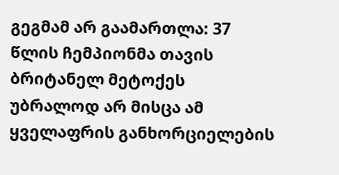გეგმამ არ გაამართლა: 37 წლის ჩემპიონმა თავის ბრიტანელ მეტოქეს უბრალოდ არ მისცა ამ ყველაფრის განხორციელების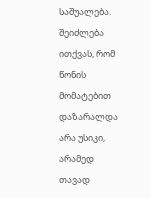საშუალება. შეიძლება ითქვას, რომ წონის მომატებით დაზარალდა არა უსიკი, არამედ თავად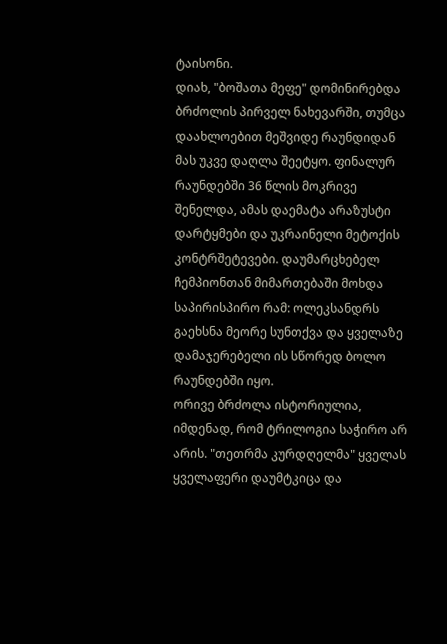ტაისონი.
დიახ, "ბოშათა მეფე" დომინირებდა ბრძოლის პირველ ნახევარში, თუმცა დაახლოებით მეშვიდე რაუნდიდან მას უკვე დაღლა შეეტყო. ფინალურ რაუნდებში 36 წლის მოკრივე შენელდა, ამას დაემატა არაზუსტი დარტყმები და უკრაინელი მეტოქის კონტრშეტევები. დაუმარცხებელ ჩემპიონთან მიმართებაში მოხდა საპირისპირო რამ: ოლეკსანდრს გაეხსნა მეორე სუნთქვა და ყველაზე დამაჯერებელი ის სწორედ ბოლო რაუნდებში იყო.
ორივე ბრძოლა ისტორიულია, იმდენად, რომ ტრილოგია საჭირო არ არის. "თეთრმა კურდღელმა" ყველას ყველაფერი დაუმტკიცა და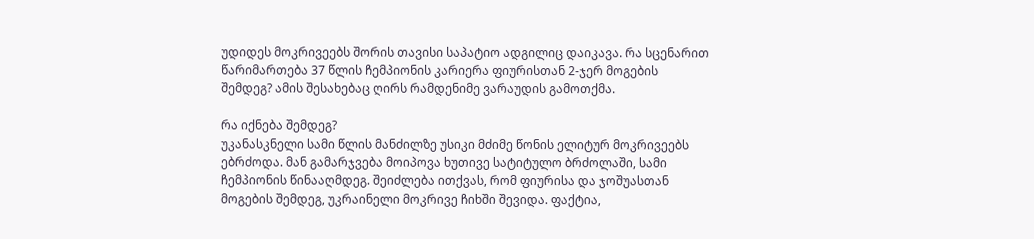უდიდეს მოკრივეებს შორის თავისი საპატიო ადგილიც დაიკავა. რა სცენარით წარიმართება 37 წლის ჩემპიონის კარიერა ფიურისთან 2-ჯერ მოგების შემდეგ? ამის შესახებაც ღირს რამდენიმე ვარაუდის გამოთქმა.

რა იქნება შემდეგ?
უკანასკნელი სამი წლის მანძილზე უსიკი მძიმე წონის ელიტურ მოკრივეებს ებრძოდა. მან გამარჯვება მოიპოვა ხუთივე სატიტულო ბრძოლაში, სამი ჩემპიონის წინააღმდეგ. შეიძლება ითქვას, რომ ფიურისა და ჯოშუასთან მოგების შემდეგ, უკრაინელი მოკრივე ჩიხში შევიდა. ფაქტია,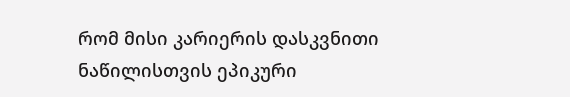რომ მისი კარიერის დასკვნითი ნაწილისთვის ეპიკური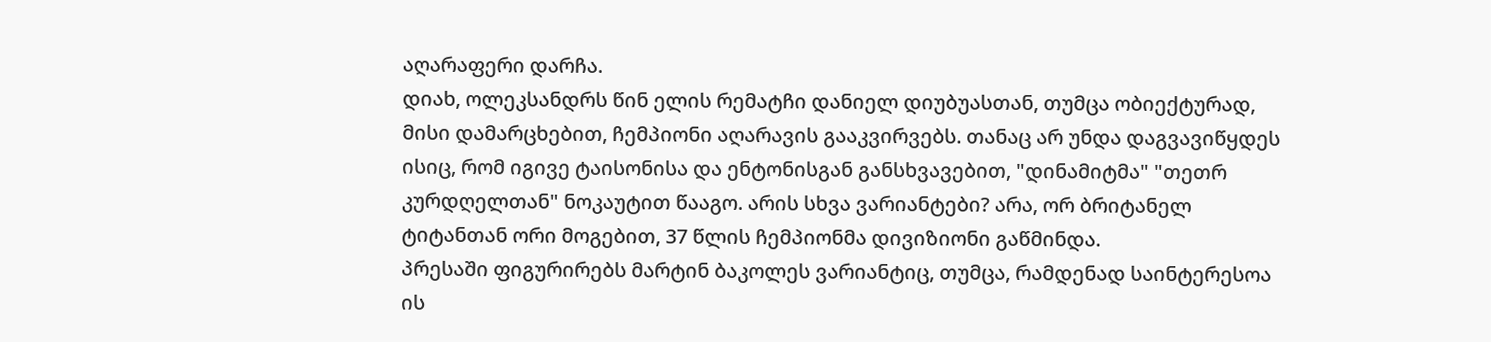აღარაფერი დარჩა.
დიახ, ოლეკსანდრს წინ ელის რემატჩი დანიელ დიუბუასთან, თუმცა ობიექტურად, მისი დამარცხებით, ჩემპიონი აღარავის გააკვირვებს. თანაც არ უნდა დაგვავიწყდეს ისიც, რომ იგივე ტაისონისა და ენტონისგან განსხვავებით, "დინამიტმა" "თეთრ კურდღელთან" ნოკაუტით წააგო. არის სხვა ვარიანტები? არა, ორ ბრიტანელ ტიტანთან ორი მოგებით, 37 წლის ჩემპიონმა დივიზიონი გაწმინდა.
პრესაში ფიგურირებს მარტინ ბაკოლეს ვარიანტიც, თუმცა, რამდენად საინტერესოა ის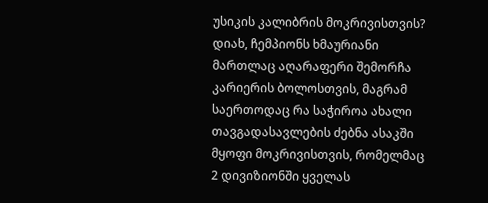უსიკის კალიბრის მოკრივისთვის? დიახ, ჩემპიონს ხმაურიანი მართლაც აღარაფერი შემორჩა კარიერის ბოლოსთვის, მაგრამ საერთოდაც რა საჭიროა ახალი თავგადასავლების ძებნა ასაკში მყოფი მოკრივისთვის, რომელმაც 2 დივიზიონში ყველას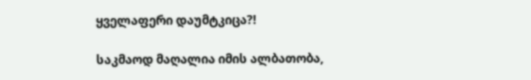ყველაფერი დაუმტკიცა?!

საკმაოდ მაღალია იმის ალბათობა,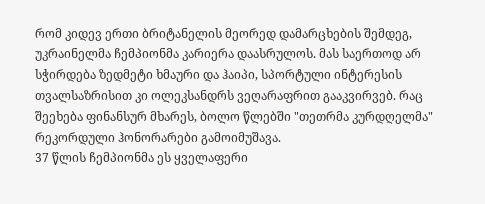რომ კიდევ ერთი ბრიტანელის მეორედ დამარცხების შემდეგ, უკრაინელმა ჩემპიონმა კარიერა დაასრულოს. მას საერთოდ არ სჭირდება ზედმეტი ხმაური და ჰაიპი, სპორტული ინტერესის თვალსაზრისით კი ოლეკსანდრს ვეღარაფრით გააკვირვებ. რაც შეეხება ფინანსურ მხარეს, ბოლო წლებში "თეთრმა კურდღელმა" რეკორდული ჰონორარები გამოიმუშავა.
37 წლის ჩემპიონმა ეს ყველაფერი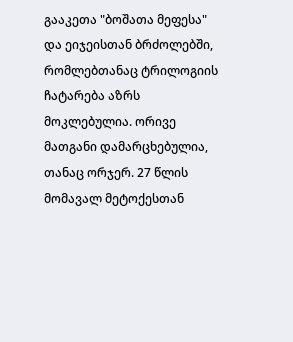გააკეთა "ბოშათა მეფესა" და ეიჯეისთან ბრძოლებში, რომლებთანაც ტრილოგიის ჩატარება აზრს მოკლებულია. ორივე მათგანი დამარცხებულია, თანაც ორჯერ. 27 წლის მომავალ მეტოქესთან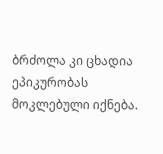ბრძოლა კი ცხადია ეპიკურობას მოკლებული იქნება.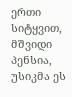ერთი სიტყვით, მშვიდი პენსია, უსიკმა ეს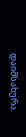დაიმსახურა.